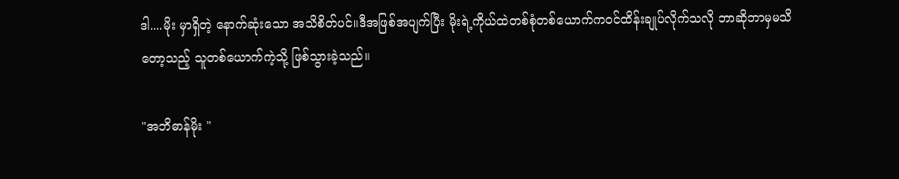ဒါ....မိုး မှာရှိတဲ့ နောက်ဆုံးသော အသိစိတ်ပင်။ဒီအဖြစ်အပျက်ပြီး မိုးရဲ့ကိုယ်ထဲတစ်စုံတစ်ယောက်ကဝင်ထိန်းချုပ်လိုက်သလို ဘာဆိုဘာမှမသိတော့သည့် သူတစ်ယောက်ကဲ့သို့ ဖြစ်သွားခဲ့သည်။

"အဘိဓာန်မိုး "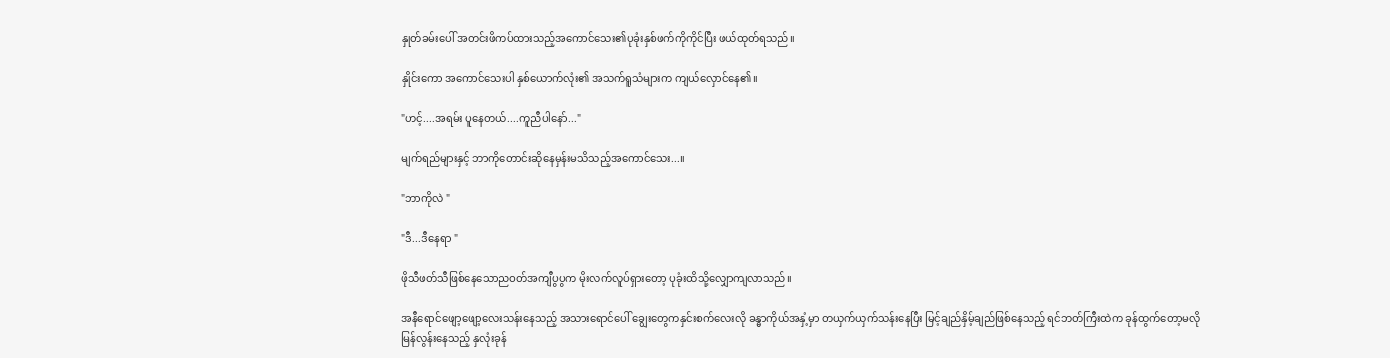နှုတ်ခမ်းပေါ် အတင်းဖိကပ်ထားသည့်အကောင်သေး၏ပုခုံးနှစ်ဖက်ကိုကိုင်ပြီး ဖယ်ထုတ်ရသည်။

နှိုင်းကော အကောင်သေးပါ နှစ်ယောက်လုံး၏ အသက်ရူသံများက ကျယ်လှောင်နေ၏။

"ဟင့်....အရမ်း ပူနေတယ်....ကူညီပါနော်..."

မျက်ရည်များနှင့် ဘာကိုတောင်းဆိုနေမှန်းမသိသည့်အကောင်သေး...။

"ဘာကိုလဲ "

"ဒီ...ဒီနေရာ "

ဖိုသီဖတ်သီဖြစ်နေသောညဝတ်အကျီပွပွက မိုးလက်လူပ်ရှားတော့ ပုခုံးထိသို့လျှောကျလာသည်။

အနီရောင်ဖျော့ဖျော့လေးသန်းနေသည့် အသားရောင်ပေါ် ချွေးတွေကနှင်းစက်လေးလို ခန္ဓာကိုယ်အနှံ့မှာ တယှက်ယှက်သန်းနေပြီး မြင့်ချည်နှိမ့်ချည်ဖြစ်နေသည့် ရင်ဘတ်ကြီးထဲက ခုန်ထွက်တော့မလို မြန်လွန်းနေသည့် နှလုံးခုန်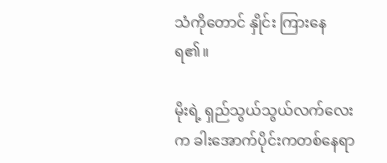သံကိုတောင် နှိုင်း ကြားနေရ၏။

မိုးရဲ့ ရှည်သွယ်သွယ်လက်လေးက ခါးအောက်ပိုင်းကတစ်နေရာ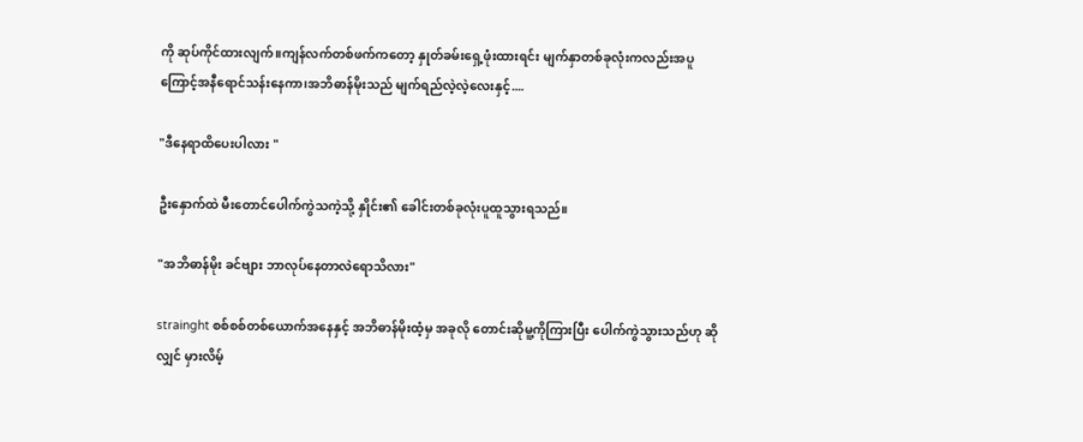ကို ဆုပ်ကိုင်ထားလျက်။ကျန်လက်တစ်ဖက်ကတော့ နှုတ်ခမ်းရှေ့ဖုံးထားရင်း မျက်နှာတစ်ခုလုံးကလည်းအပူကြောင့်အနီရောင်သန်းနေကာ၊အဘိဓာန်မိုးသည် မျက်ရည်လဲ့လဲ့လေးနှင့်....

"ဒီနေရာထိပေးပါလား "

ဦးနှောက်ထဲ မီးတောင်ပေါက်ကွဲသကဲ့သို့ နှိုင်း၏ ခေါင်းတစ်ခုလုံးပူထူသွားရသည်။

"အဘိဓာန်မိုး ခင်ဗျား ဘာလုပ်နေတာလဲရောသိလား"

strainght စစ်စစ်တစ်ယောက်အနေနှင့် အဘိဓာန်မိုးထံ့မှ အခုလို တောင်းဆိုမူ့ကိုကြားပြီး ပေါက်ကွဲသွားသည်ဟု ဆိုလျှင် မှားလိမ့်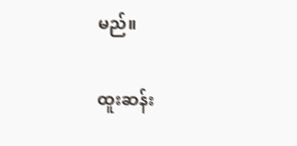မည်။

ထူးဆန်း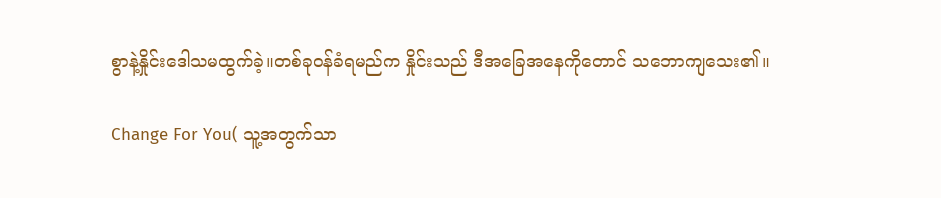စွာနဲ့နှိုင်းဒေါသမထွက်ခဲ့။တစ်ခုဝန်ခံရမည်က နှိုင်းသည် ဒီအခြေအနေကိုတောင် သဘောကျသေး၏။

Change For You( သူ့အတွက်သာ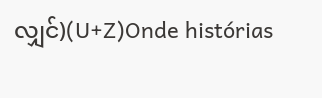လျှင်)(U+Z)Onde histórias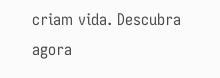criam vida. Descubra agora